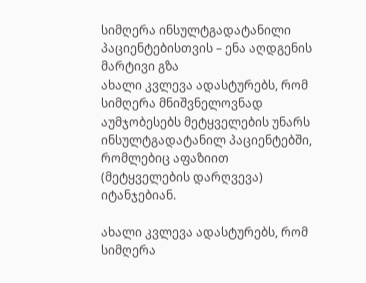სიმღერა ინსულტგადატანილი პაციენტებისთვის – ენა აღდგენის მარტივი გზა
ახალი კვლევა ადასტურებს, რომ სიმღერა მნიშვნელოვნად აუმჯობესებს მეტყველების უნარს ინსულტგადატანილ პაციენტებში, რომლებიც აფაზიით (მეტყველების დარღვევა) იტანჯებიან.

ახალი კვლევა ადასტურებს, რომ სიმღერა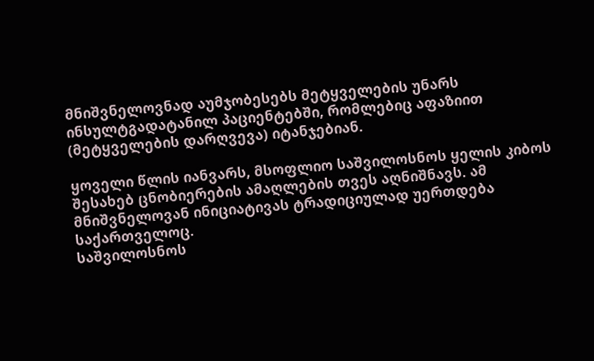მნიშვნელოვნად აუმჯობესებს მეტყველების უნარს ინსულტგადატანილ პაციენტებში, რომლებიც აფაზიით (მეტყველების დარღვევა) იტანჯებიან.

ყოველი წლის იანვარს, მსოფლიო საშვილოსნოს ყელის კიბოს შესახებ ცნობიერების ამაღლების თვეს აღნიშნავს. ამ მნიშვნელოვან ინიციატივას ტრადიციულად უერთდება საქართველოც.
საშვილოსნოს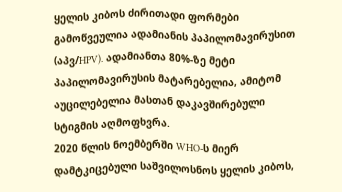ყელის კიბოს ძირითადი ფორმები გამოწვეულია ადამიანის პაპილომავირუსით (აპვ/HPV). ადამიანთა 80%-ზე მეტი პაპილომავირუსის მატარებელია, ამიტომ აუცილებელია მასთან დაკავშირებული სტიგმის აღმოფხვრა.
2020 წლის ნოემბერში WHO-ს მიერ დამტკიცებული საშვილოსნოს ყელის კიბოს,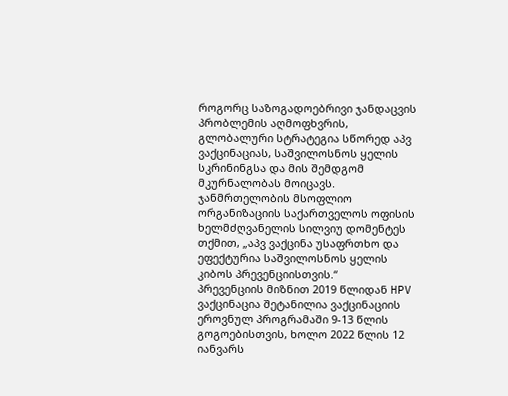როგორც საზოგადოებრივი ჯანდაცვის პრობლემის აღმოფხვრის, გლობალური სტრატეგია სწორედ აპვ ვაქცინაციას, საშვილოსნოს ყელის სკრინინგსა და მის შემდგომ მკურნალობას მოიცავს.
ჯანმრთელობის მსოფლიო ორგანიზაციის საქართველოს ოფისის ხელმძღვანელის სილვიუ დომენტეს თქმით, „აპვ ვაქცინა უსაფრთხო და ეფექტურია საშვილოსნოს ყელის კიბოს პრევენციისთვის.“
პრევენციის მიზნით 2019 წლიდან HPV ვაქცინაცია შეტანილია ვაქცინაციის ეროვნულ პროგრამაში 9-13 წლის გოგოებისთვის, ხოლო 2022 წლის 12 იანვარს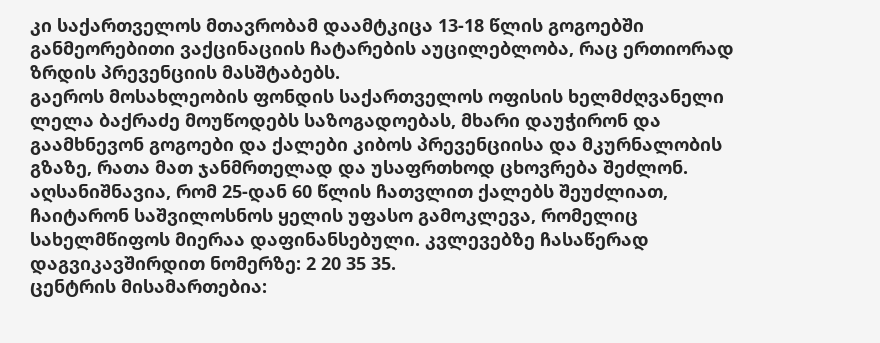კი საქართველოს მთავრობამ დაამტკიცა 13-18 წლის გოგოებში განმეორებითი ვაქცინაციის ჩატარების აუცილებლობა, რაც ერთიორად ზრდის პრევენციის მასშტაბებს.
გაეროს მოსახლეობის ფონდის საქართველოს ოფისის ხელმძღვანელი ლელა ბაქრაძე მოუწოდებს საზოგადოებას, მხარი დაუჭირონ და გაამხნევონ გოგოები და ქალები კიბოს პრევენციისა და მკურნალობის გზაზე, რათა მათ ჯანმრთელად და უსაფრთხოდ ცხოვრება შეძლონ.
აღსანიშნავია, რომ 25-დან 60 წლის ჩათვლით ქალებს შეუძლიათ, ჩაიტარონ საშვილოსნოს ყელის უფასო გამოკლევა, რომელიც სახელმწიფოს მიერაა დაფინანსებული. კვლევებზე ჩასაწერად დაგვიკავშირდით ნომერზე: 2 20 35 35.
ცენტრის მისამართებია: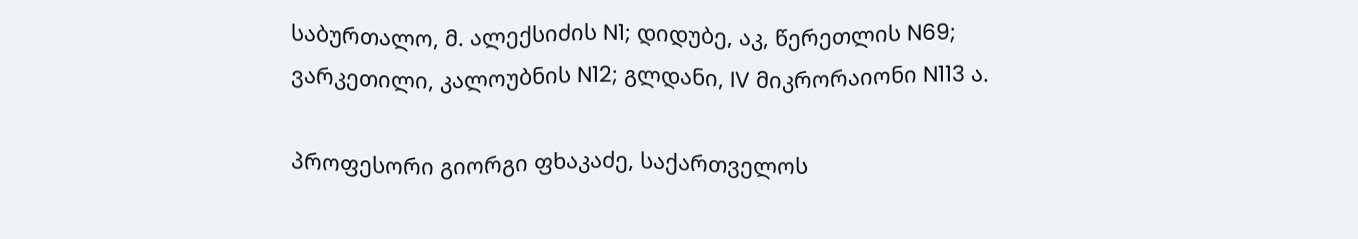საბურთალო, მ. ალექსიძის N1; დიდუბე, აკ, წერეთლის N69; ვარკეთილი, კალოუბნის N12; გლდანი, IV მიკრორაიონი N113 ა.

პროფესორი გიორგი ფხაკაძე, საქართველოს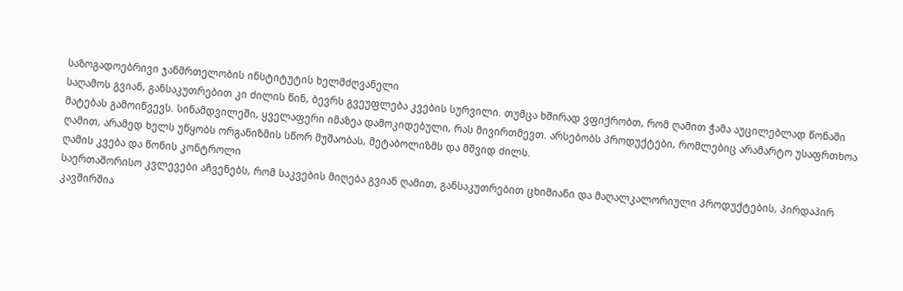საზოგადოებრივი ჯანმრთელობის ინსტიტუტის ხელმძღვანელი
საღამოს გვიან, განსაკუთრებით კი ძილის წინ, ბევრს გვეუფლება კვების სურვილი. თუმცა ხშირად ვფიქრობთ, რომ ღამით ჭამა აუცილებლად წონაში მატებას გამოიწვევს. სინამდვილეში, ყველაფერი იმაზეა დამოკიდებული, რას მივირთმევთ. არსებობს პროდუქტები, რომლებიც არამარტო უსაფრთხოა ღამით, არამედ ხელს უწყობს ორგანიზმის სწორ მუშაობას, მეტაბოლიზმს და მშვიდ ძილს.
ღამის კვება და წონის კონტროლი
საერთაშორისო კვლევები აჩვენებს, რომ საკვების მიღება გვიან ღამით, განსაკუთრებით ცხიმიანი და მაღალკალორიული პროდუქტების, პირდაპირ კავშირშია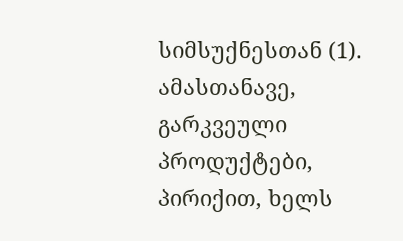სიმსუქნესთან (1). ამასთანავე, გარკვეული პროდუქტები, პირიქით, ხელს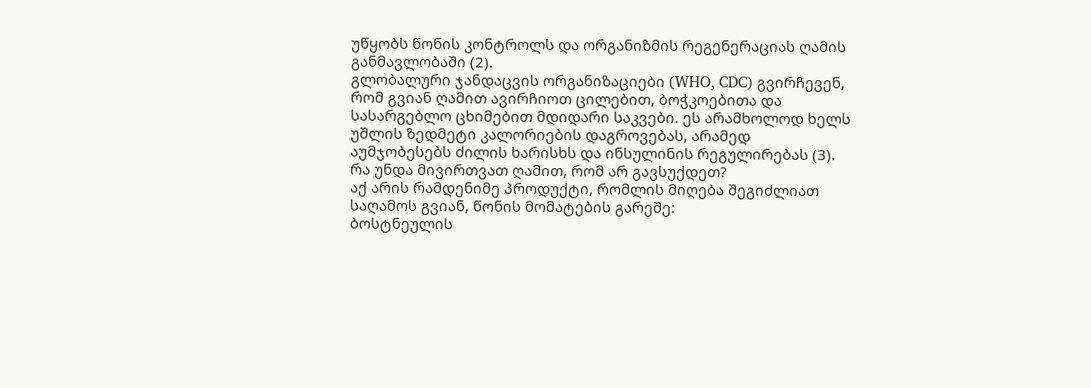უწყობს წონის კონტროლს და ორგანიზმის რეგენერაციას ღამის განმავლობაში (2).
გლობალური ჯანდაცვის ორგანიზაციები (WHO, CDC) გვირჩევენ, რომ გვიან ღამით ავირჩიოთ ცილებით, ბოჭკოებითა და სასარგებლო ცხიმებით მდიდარი საკვები. ეს არამხოლოდ ხელს უშლის ზედმეტი კალორიების დაგროვებას, არამედ აუმჯობესებს ძილის ხარისხს და ინსულინის რეგულირებას (3).
რა უნდა მივირთვათ ღამით, რომ არ გავსუქდეთ?
აქ არის რამდენიმე პროდუქტი, რომლის მიღება შეგიძლიათ საღამოს გვიან, წონის მომატების გარეშე:
ბოსტნეულის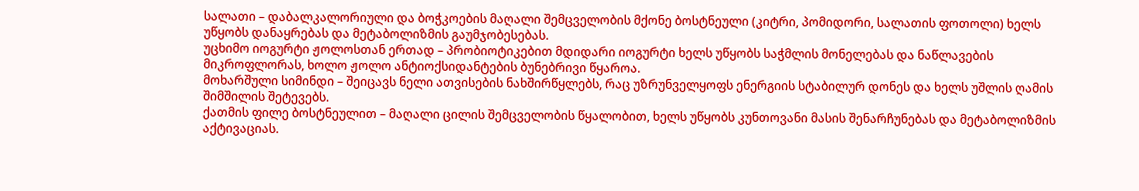სალათი – დაბალკალორიული და ბოჭკოების მაღალი შემცველობის მქონე ბოსტნეული (კიტრი, პომიდორი, სალათის ფოთოლი) ხელს უწყობს დანაყრებას და მეტაბოლიზმის გაუმჯობესებას.
უცხიმო იოგურტი ჟოლოსთან ერთად – პრობიოტიკებით მდიდარი იოგურტი ხელს უწყობს საჭმლის მონელებას და ნაწლავების მიკროფლორას, ხოლო ჟოლო ანტიოქსიდანტების ბუნებრივი წყაროა.
მოხარშული სიმინდი – შეიცავს ნელი ათვისების ნახშირწყლებს, რაც უზრუნველყოფს ენერგიის სტაბილურ დონეს და ხელს უშლის ღამის შიმშილის შეტევებს.
ქათმის ფილე ბოსტნეულით – მაღალი ცილის შემცველობის წყალობით, ხელს უწყობს კუნთოვანი მასის შენარჩუნებას და მეტაბოლიზმის აქტივაციას.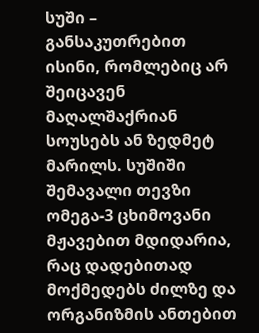სუში – განსაკუთრებით ისინი, რომლებიც არ შეიცავენ მაღალშაქრიან სოუსებს ან ზედმეტ მარილს. სუშიში შემავალი თევზი ომეგა-3 ცხიმოვანი მჟავებით მდიდარია, რაც დადებითად მოქმედებს ძილზე და ორგანიზმის ანთებით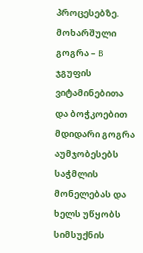პროცესებზე.
მოხარშული გოგრა – B ჯგუფის ვიტამინებითა და ბოჭკოებით მდიდარი გოგრა აუმჯობესებს საჭმლის მონელებას და ხელს უწყობს სიმსუქნის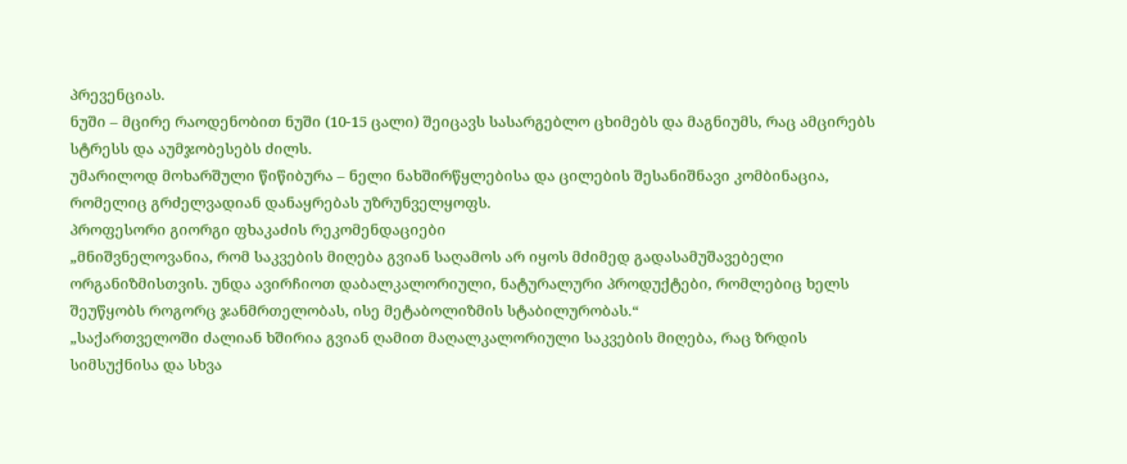პრევენციას.
ნუში – მცირე რაოდენობით ნუში (10-15 ცალი) შეიცავს სასარგებლო ცხიმებს და მაგნიუმს, რაც ამცირებს სტრესს და აუმჯობესებს ძილს.
უმარილოდ მოხარშული წიწიბურა – ნელი ნახშირწყლებისა და ცილების შესანიშნავი კომბინაცია, რომელიც გრძელვადიან დანაყრებას უზრუნველყოფს.
პროფესორი გიორგი ფხაკაძის რეკომენდაციები
„მნიშვნელოვანია, რომ საკვების მიღება გვიან საღამოს არ იყოს მძიმედ გადასამუშავებელი ორგანიზმისთვის. უნდა ავირჩიოთ დაბალკალორიული, ნატურალური პროდუქტები, რომლებიც ხელს შეუწყობს როგორც ჯანმრთელობას, ისე მეტაბოლიზმის სტაბილურობას.“
„საქართველოში ძალიან ხშირია გვიან ღამით მაღალკალორიული საკვების მიღება, რაც ზრდის სიმსუქნისა და სხვა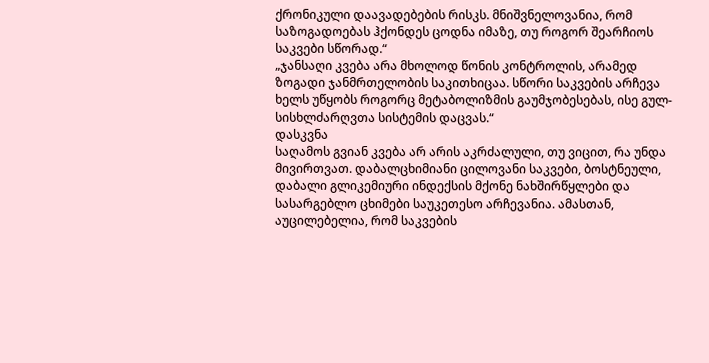ქრონიკული დაავადებების რისკს. მნიშვნელოვანია, რომ საზოგადოებას ჰქონდეს ცოდნა იმაზე, თუ როგორ შეარჩიოს საკვები სწორად.“
„ჯანსაღი კვება არა მხოლოდ წონის კონტროლის, არამედ ზოგადი ჯანმრთელობის საკითხიცაა. სწორი საკვების არჩევა ხელს უწყობს როგორც მეტაბოლიზმის გაუმჯობესებას, ისე გულ-სისხლძარღვთა სისტემის დაცვას.“
დასკვნა
საღამოს გვიან კვება არ არის აკრძალული, თუ ვიცით, რა უნდა მივირთვათ. დაბალცხიმიანი ცილოვანი საკვები, ბოსტნეული, დაბალი გლიკემიური ინდექსის მქონე ნახშირწყლები და სასარგებლო ცხიმები საუკეთესო არჩევანია. ამასთან, აუცილებელია, რომ საკვების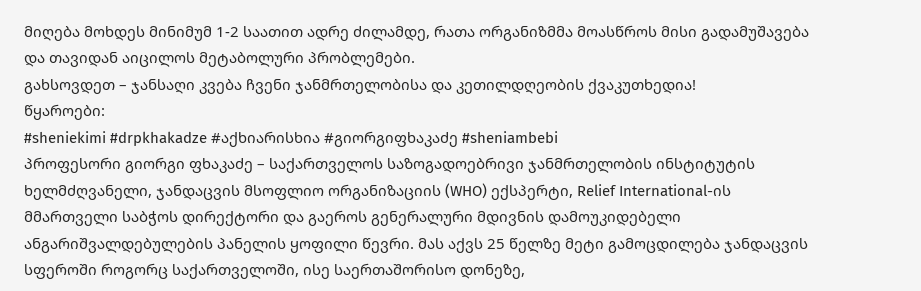მიღება მოხდეს მინიმუმ 1-2 საათით ადრე ძილამდე, რათა ორგანიზმმა მოასწროს მისი გადამუშავება და თავიდან აიცილოს მეტაბოლური პრობლემები.
გახსოვდეთ – ჯანსაღი კვება ჩვენი ჯანმრთელობისა და კეთილდღეობის ქვაკუთხედია!
წყაროები:
#sheniekimi #drpkhakadze #აქხიარისხია #გიორგიფხაკაძე #sheniambebi
პროფესორი გიორგი ფხაკაძე – საქართველოს საზოგადოებრივი ჯანმრთელობის ინსტიტუტის ხელმძღვანელი, ჯანდაცვის მსოფლიო ორგანიზაციის (WHO) ექსპერტი, Relief International-ის მმართველი საბჭოს დირექტორი და გაეროს გენერალური მდივნის დამოუკიდებელი ანგარიშვალდებულების პანელის ყოფილი წევრი. მას აქვს 25 წელზე მეტი გამოცდილება ჯანდაცვის სფეროში როგორც საქართველოში, ისე საერთაშორისო დონეზე,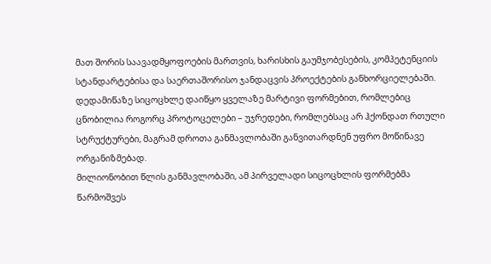მათ შორის საავადმყოფოების მართვის, ხარისხის გაუმჯობესების, კომპეტენციის სტანდარტებისა და საერთაშორისო ჯანდაცვის პროექტების განხორციელებაში.
დედამიწაზე სიცოცხლე დაიწყო ყველაზე მარტივი ფორმებით, რომლებიც ცნობილია როგორც პროტოცელები – უჯრედები, რომლებსაც არ ჰქონდათ რთული სტრუქტურები, მაგრამ დროთა განმავლობაში განვითარდნენ უფრო მოწინავე ორგანიზმებად.
მილიონობით წლის განმავლობაში, ამ პირველადი სიცოცხლის ფორმებმა წარმოშვეს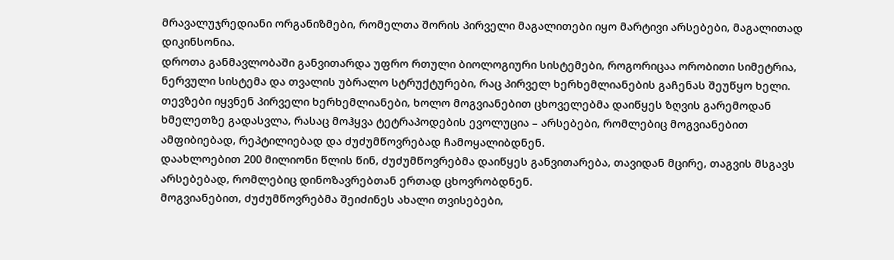მრავალუჯრედიანი ორგანიზმები, რომელთა შორის პირველი მაგალითები იყო მარტივი არსებები, მაგალითად დიკინსონია.
დროთა განმავლობაში განვითარდა უფრო რთული ბიოლოგიური სისტემები, როგორიცაა ორობითი სიმეტრია, ნერვული სისტემა და თვალის უბრალო სტრუქტურები, რაც პირველ ხერხემლიანების გაჩენას შეუწყო ხელი. თევზები იყვნენ პირველი ხერხემლიანები, ხოლო მოგვიანებით ცხოველებმა დაიწყეს ზღვის გარემოდან ხმელეთზე გადასვლა, რასაც მოჰყვა ტეტრაპოდების ევოლუცია – არსებები, რომლებიც მოგვიანებით ამფიბიებად, რეპტილიებად და ძუძუმწოვრებად ჩამოყალიბდნენ.
დაახლოებით 200 მილიონი წლის წინ, ძუძუმწოვრებმა დაიწყეს განვითარება, თავიდან მცირე, თაგვის მსგავს არსებებად, რომლებიც დინოზავრებთან ერთად ცხოვრობდნენ.
მოგვიანებით, ძუძუმწოვრებმა შეიძინეს ახალი თვისებები,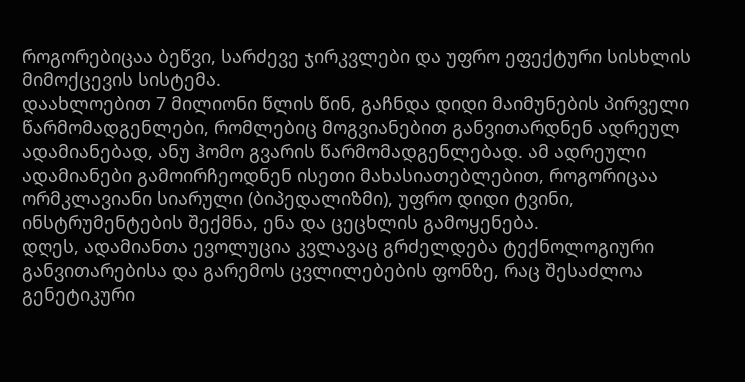როგორებიცაა ბეწვი, სარძევე ჯირკვლები და უფრო ეფექტური სისხლის მიმოქცევის სისტემა.
დაახლოებით 7 მილიონი წლის წინ, გაჩნდა დიდი მაიმუნების პირველი წარმომადგენლები, რომლებიც მოგვიანებით განვითარდნენ ადრეულ ადამიანებად, ანუ ჰომო გვარის წარმომადგენლებად. ამ ადრეული ადამიანები გამოირჩეოდნენ ისეთი მახასიათებლებით, როგორიცაა ორმკლავიანი სიარული (ბიპედალიზმი), უფრო დიდი ტვინი, ინსტრუმენტების შექმნა, ენა და ცეცხლის გამოყენება.
დღეს, ადამიანთა ევოლუცია კვლავაც გრძელდება ტექნოლოგიური განვითარებისა და გარემოს ცვლილებების ფონზე, რაც შესაძლოა გენეტიკური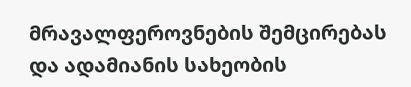მრავალფეროვნების შემცირებას და ადამიანის სახეობის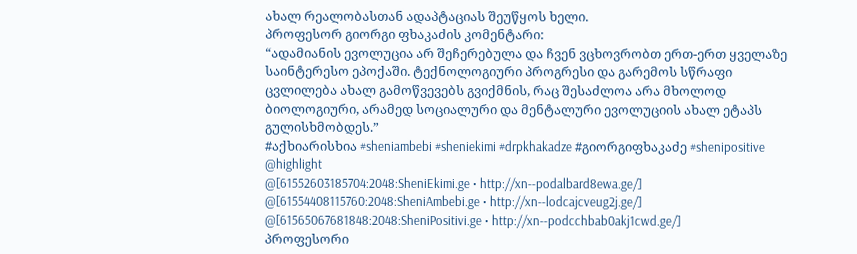ახალ რეალობასთან ადაპტაციას შეუწყოს ხელი.
პროფესორ გიორგი ფხაკაძის კომენტარი:
“ადამიანის ევოლუცია არ შეჩერებულა და ჩვენ ვცხოვრობთ ერთ-ერთ ყველაზე საინტერესო ეპოქაში. ტექნოლოგიური პროგრესი და გარემოს სწრაფი ცვლილება ახალ გამოწვევებს გვიქმნის, რაც შესაძლოა არა მხოლოდ ბიოლოგიური, არამედ სოციალური და მენტალური ევოლუციის ახალ ეტაპს გულისხმობდეს.”
#აქხიარისხია #sheniambebi #sheniekimi #drpkhakadze #გიორგიფხაკაძე #shenipositive
@highlight
@[61552603185704:2048:SheniEkimi.ge • http://xn--podalbard8ewa.ge/]
@[61554408115760:2048:SheniAmbebi.ge • http://xn--lodcajcveug2j.ge/]
@[61565067681848:2048:SheniPositivi.ge • http://xn--podcchbab0akj1cwd.ge/]
პროფესორი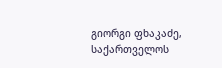გიორგი ფხაკაძე, საქართველოს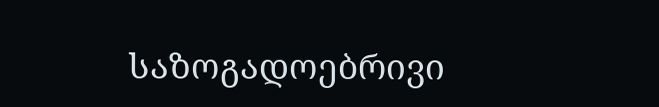საზოგადოებრივი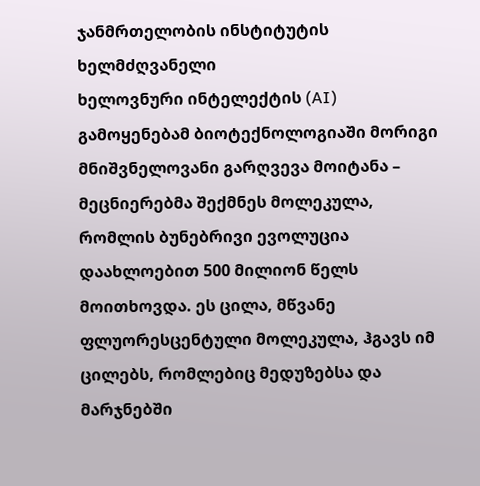ჯანმრთელობის ინსტიტუტის ხელმძღვანელი
ხელოვნური ინტელექტის (AI) გამოყენებამ ბიოტექნოლოგიაში მორიგი მნიშვნელოვანი გარღვევა მოიტანა – მეცნიერებმა შექმნეს მოლეკულა, რომლის ბუნებრივი ევოლუცია დაახლოებით 500 მილიონ წელს მოითხოვდა. ეს ცილა, მწვანე ფლუორესცენტული მოლეკულა, ჰგავს იმ ცილებს, რომლებიც მედუზებსა და მარჯნებში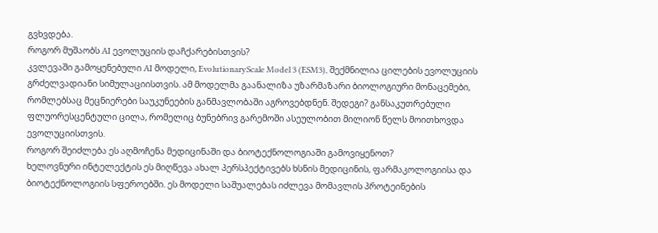გვხვდება.
როგორ მუშაობს AI ევოლუციის დაჩქარებისთვის?
კვლევაში გამოყენებული AI მოდელი, EvolutionaryScale Model 3 (ESM3), შექმნილია ცილების ევოლუციის გრძელვადიანი სიმულაციისთვის. ამ მოდელმა გაანალიზა უზარმაზარი ბიოლოგიური მონაცემები, რომლებსაც მეცნიერები საუკუნეების განმავლობაში აგროვებდნენ. შედეგი? განსაკუთრებული ფლუორესცენტული ცილა, რომელიც ბუნებრივ გარემოში ასეულობით მილიონ წელს მოითხოვდა ევოლუციისთვის.
როგორ შეიძლება ეს აღმოჩენა მედიცინაში და ბიოტექნოლოგიაში გამოვიყენოთ?
ხელოვნური ინტელექტის ეს მიღწევა ახალ პერსპექტივებს ხსნის მედიცინის, ფარმაკოლოგიისა და ბიოტექნოლოგიის სფეროებში. ეს მოდელი საშუალებას იძლევა მომავლის პროტეინების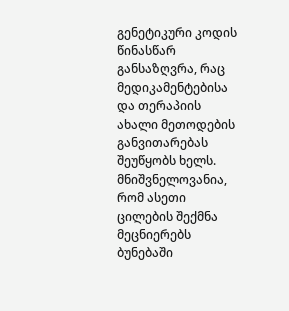გენეტიკური კოდის წინასწარ განსაზღვრა, რაც მედიკამენტებისა და თერაპიის ახალი მეთოდების განვითარებას შეუწყობს ხელს.
მნიშვნელოვანია, რომ ასეთი ცილების შექმნა მეცნიერებს ბუნებაში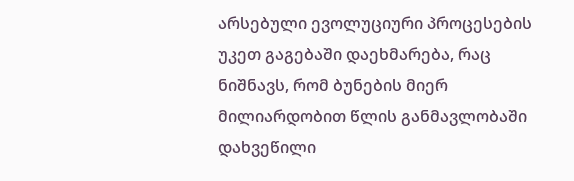არსებული ევოლუციური პროცესების უკეთ გაგებაში დაეხმარება, რაც ნიშნავს, რომ ბუნების მიერ მილიარდობით წლის განმავლობაში დახვეწილი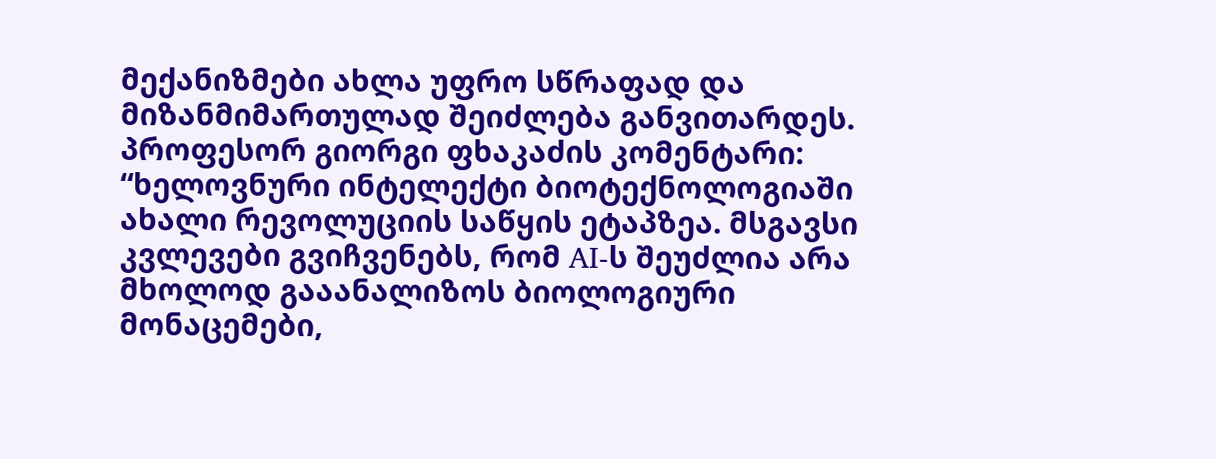მექანიზმები ახლა უფრო სწრაფად და მიზანმიმართულად შეიძლება განვითარდეს.
პროფესორ გიორგი ფხაკაძის კომენტარი:
“ხელოვნური ინტელექტი ბიოტექნოლოგიაში ახალი რევოლუციის საწყის ეტაპზეა. მსგავსი კვლევები გვიჩვენებს, რომ AI-ს შეუძლია არა მხოლოდ გააანალიზოს ბიოლოგიური მონაცემები,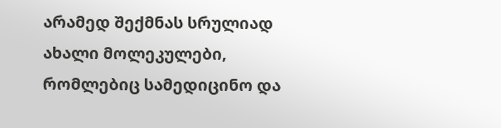არამედ შექმნას სრულიად ახალი მოლეკულები, რომლებიც სამედიცინო და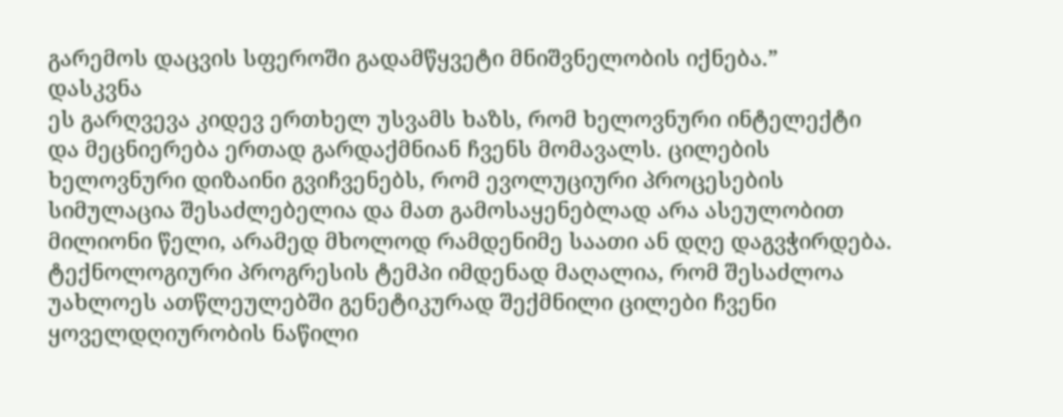გარემოს დაცვის სფეროში გადამწყვეტი მნიშვნელობის იქნება.”
დასკვნა
ეს გარღვევა კიდევ ერთხელ უსვამს ხაზს, რომ ხელოვნური ინტელექტი და მეცნიერება ერთად გარდაქმნიან ჩვენს მომავალს. ცილების ხელოვნური დიზაინი გვიჩვენებს, რომ ევოლუციური პროცესების სიმულაცია შესაძლებელია და მათ გამოსაყენებლად არა ასეულობით მილიონი წელი, არამედ მხოლოდ რამდენიმე საათი ან დღე დაგვჭირდება.
ტექნოლოგიური პროგრესის ტემპი იმდენად მაღალია, რომ შესაძლოა უახლოეს ათწლეულებში გენეტიკურად შექმნილი ცილები ჩვენი ყოველდღიურობის ნაწილი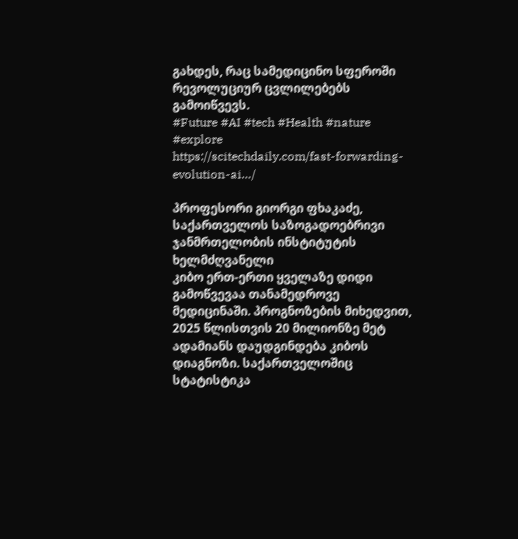გახდეს, რაც სამედიცინო სფეროში რევოლუციურ ცვლილებებს გამოიწვევს.
#Future #AI #tech #Health #nature #explore
https://scitechdaily.com/fast-forwarding-evolution-ai…/

პროფესორი გიორგი ფხაკაძე, საქართველოს საზოგადოებრივი ჯანმრთელობის ინსტიტუტის ხელმძღვანელი
კიბო ერთ-ერთი ყველაზე დიდი გამოწვევაა თანამედროვე მედიცინაში. პროგნოზების მიხედვით, 2025 წლისთვის 20 მილიონზე მეტ ადამიანს დაუდგინდება კიბოს დიაგნოზი. საქართველოშიც სტატისტიკა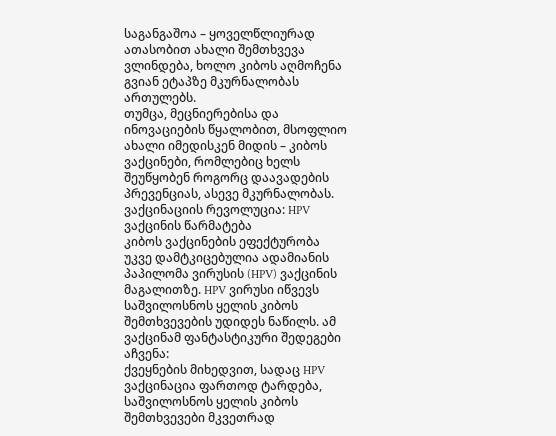საგანგაშოა – ყოველწლიურად ათასობით ახალი შემთხვევა ვლინდება, ხოლო კიბოს აღმოჩენა გვიან ეტაპზე მკურნალობას ართულებს.
თუმცა, მეცნიერებისა და ინოვაციების წყალობით, მსოფლიო ახალი იმედისკენ მიდის – კიბოს ვაქცინები, რომლებიც ხელს შეუწყობენ როგორც დაავადების პრევენციას, ასევე მკურნალობას.
ვაქცინაციის რევოლუცია: HPV ვაქცინის წარმატება
კიბოს ვაქცინების ეფექტურობა უკვე დამტკიცებულია ადამიანის პაპილომა ვირუსის (HPV) ვაქცინის მაგალითზე. HPV ვირუსი იწვევს საშვილოსნოს ყელის კიბოს შემთხვევების უდიდეს ნაწილს. ამ ვაქცინამ ფანტასტიკური შედეგები აჩვენა:
ქვეყნების მიხედვით, სადაც HPV ვაქცინაცია ფართოდ ტარდება, საშვილოსნოს ყელის კიბოს შემთხვევები მკვეთრად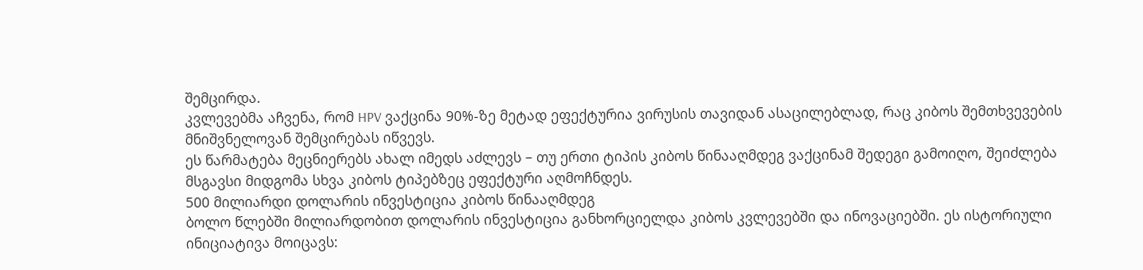შემცირდა.
კვლევებმა აჩვენა, რომ HPV ვაქცინა 90%-ზე მეტად ეფექტურია ვირუსის თავიდან ასაცილებლად, რაც კიბოს შემთხვევების მნიშვნელოვან შემცირებას იწვევს.
ეს წარმატება მეცნიერებს ახალ იმედს აძლევს – თუ ერთი ტიპის კიბოს წინააღმდეგ ვაქცინამ შედეგი გამოიღო, შეიძლება მსგავსი მიდგომა სხვა კიბოს ტიპებზეც ეფექტური აღმოჩნდეს.
500 მილიარდი დოლარის ინვესტიცია კიბოს წინააღმდეგ
ბოლო წლებში მილიარდობით დოლარის ინვესტიცია განხორციელდა კიბოს კვლევებში და ინოვაციებში. ეს ისტორიული ინიციატივა მოიცავს: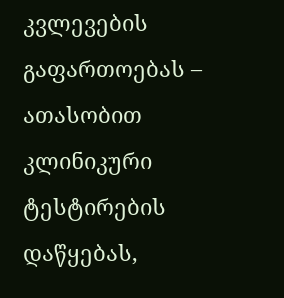კვლევების გაფართოებას – ათასობით კლინიკური ტესტირების დაწყებას,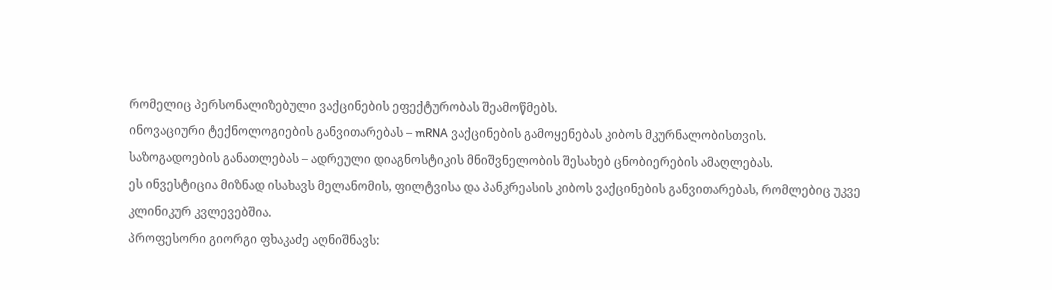რომელიც პერსონალიზებული ვაქცინების ეფექტურობას შეამოწმებს.
ინოვაციური ტექნოლოგიების განვითარებას – mRNA ვაქცინების გამოყენებას კიბოს მკურნალობისთვის.
საზოგადოების განათლებას – ადრეული დიაგნოსტიკის მნიშვნელობის შესახებ ცნობიერების ამაღლებას.
ეს ინვესტიცია მიზნად ისახავს მელანომის, ფილტვისა და პანკრეასის კიბოს ვაქცინების განვითარებას, რომლებიც უკვე კლინიკურ კვლევებშია.
პროფესორი გიორგი ფხაკაძე აღნიშნავს: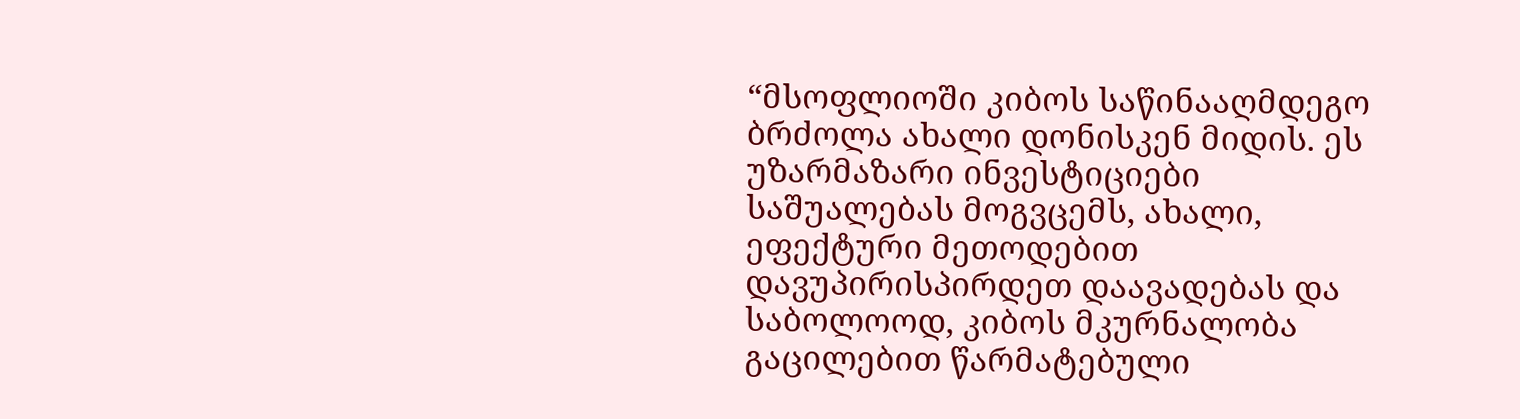“მსოფლიოში კიბოს საწინააღმდეგო ბრძოლა ახალი დონისკენ მიდის. ეს უზარმაზარი ინვესტიციები საშუალებას მოგვცემს, ახალი, ეფექტური მეთოდებით დავუპირისპირდეთ დაავადებას და საბოლოოდ, კიბოს მკურნალობა გაცილებით წარმატებული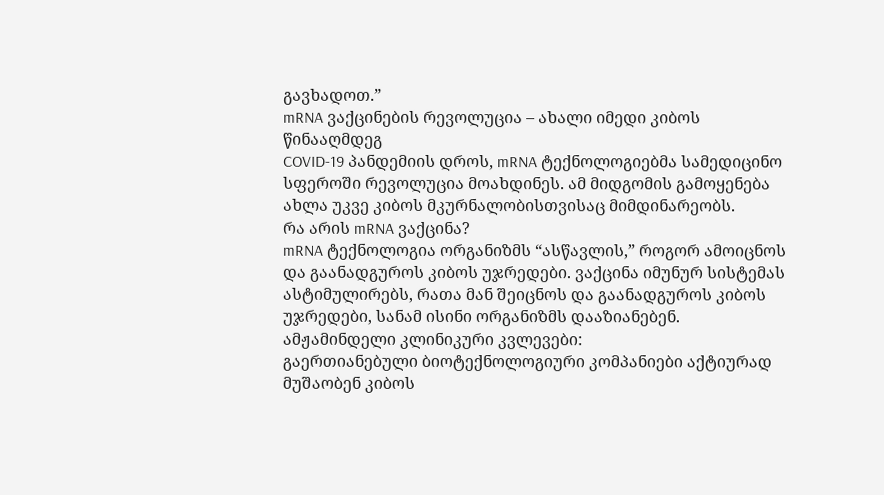გავხადოთ.”
mRNA ვაქცინების რევოლუცია – ახალი იმედი კიბოს წინააღმდეგ
COVID-19 პანდემიის დროს, mRNA ტექნოლოგიებმა სამედიცინო სფეროში რევოლუცია მოახდინეს. ამ მიდგომის გამოყენება ახლა უკვე კიბოს მკურნალობისთვისაც მიმდინარეობს.
რა არის mRNA ვაქცინა?
mRNA ტექნოლოგია ორგანიზმს “ასწავლის,” როგორ ამოიცნოს და გაანადგუროს კიბოს უჯრედები. ვაქცინა იმუნურ სისტემას ასტიმულირებს, რათა მან შეიცნოს და გაანადგუროს კიბოს უჯრედები, სანამ ისინი ორგანიზმს დააზიანებენ.
ამჟამინდელი კლინიკური კვლევები:
გაერთიანებული ბიოტექნოლოგიური კომპანიები აქტიურად მუშაობენ კიბოს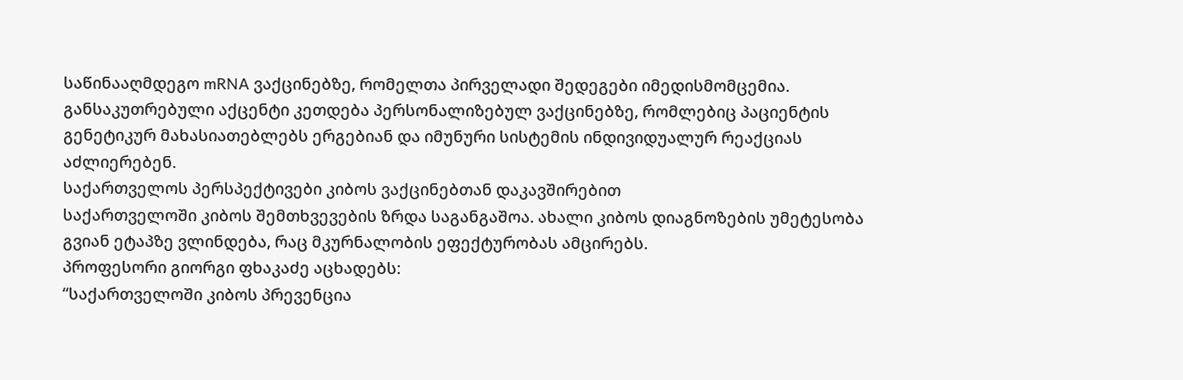საწინააღმდეგო mRNA ვაქცინებზე, რომელთა პირველადი შედეგები იმედისმომცემია.
განსაკუთრებული აქცენტი კეთდება პერსონალიზებულ ვაქცინებზე, რომლებიც პაციენტის გენეტიკურ მახასიათებლებს ერგებიან და იმუნური სისტემის ინდივიდუალურ რეაქციას აძლიერებენ.
საქართველოს პერსპექტივები კიბოს ვაქცინებთან დაკავშირებით
საქართველოში კიბოს შემთხვევების ზრდა საგანგაშოა. ახალი კიბოს დიაგნოზების უმეტესობა გვიან ეტაპზე ვლინდება, რაც მკურნალობის ეფექტურობას ამცირებს.
პროფესორი გიორგი ფხაკაძე აცხადებს:
“საქართველოში კიბოს პრევენცია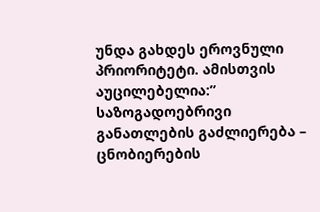უნდა გახდეს ეროვნული პრიორიტეტი. ამისთვის აუცილებელია:”
საზოგადოებრივი განათლების გაძლიერება – ცნობიერების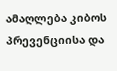ამაღლება კიბოს პრევენციისა და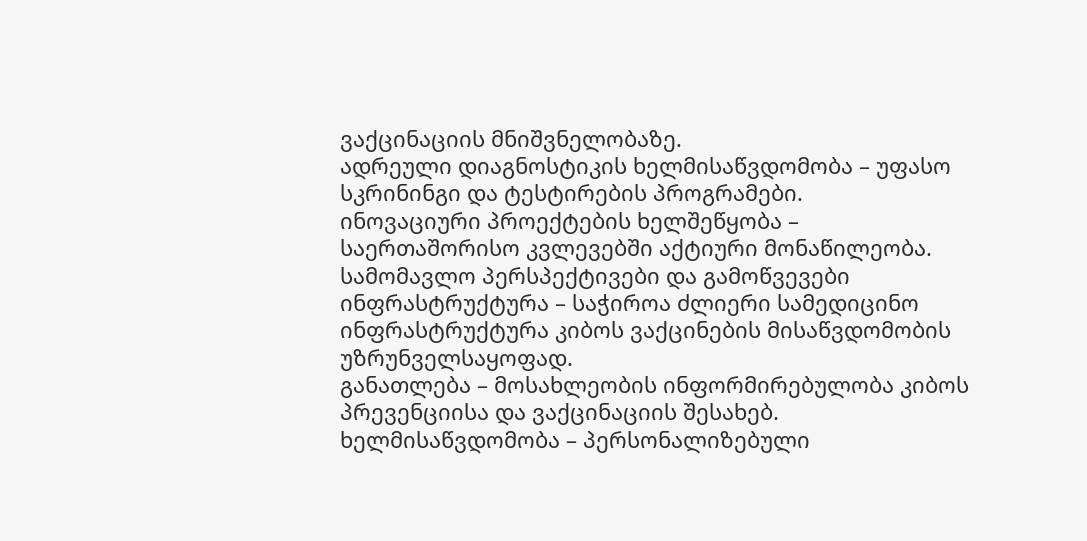ვაქცინაციის მნიშვნელობაზე.
ადრეული დიაგნოსტიკის ხელმისაწვდომობა – უფასო სკრინინგი და ტესტირების პროგრამები.
ინოვაციური პროექტების ხელშეწყობა – საერთაშორისო კვლევებში აქტიური მონაწილეობა.
სამომავლო პერსპექტივები და გამოწვევები
ინფრასტრუქტურა – საჭიროა ძლიერი სამედიცინო ინფრასტრუქტურა კიბოს ვაქცინების მისაწვდომობის უზრუნველსაყოფად.
განათლება – მოსახლეობის ინფორმირებულობა კიბოს პრევენციისა და ვაქცინაციის შესახებ.
ხელმისაწვდომობა – პერსონალიზებული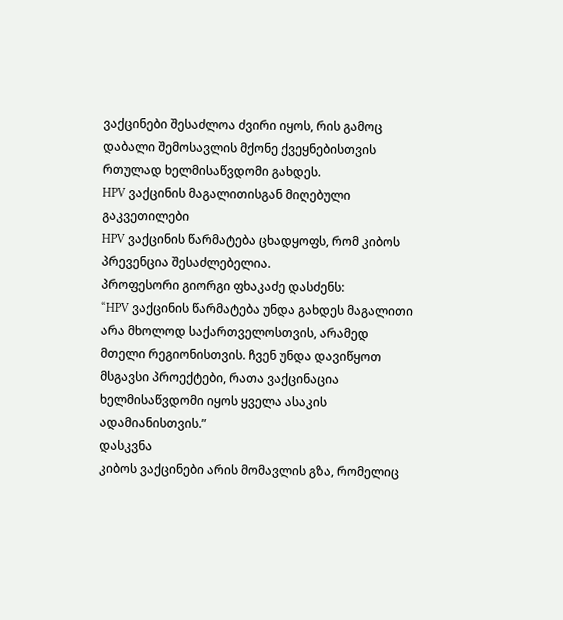ვაქცინები შესაძლოა ძვირი იყოს, რის გამოც დაბალი შემოსავლის მქონე ქვეყნებისთვის რთულად ხელმისაწვდომი გახდეს.
HPV ვაქცინის მაგალითისგან მიღებული გაკვეთილები
HPV ვაქცინის წარმატება ცხადყოფს, რომ კიბოს პრევენცია შესაძლებელია.
პროფესორი გიორგი ფხაკაძე დასძენს:
“HPV ვაქცინის წარმატება უნდა გახდეს მაგალითი არა მხოლოდ საქართველოსთვის, არამედ მთელი რეგიონისთვის. ჩვენ უნდა დავიწყოთ მსგავსი პროექტები, რათა ვაქცინაცია ხელმისაწვდომი იყოს ყველა ასაკის ადამიანისთვის.”
დასკვნა
კიბოს ვაქცინები არის მომავლის გზა, რომელიც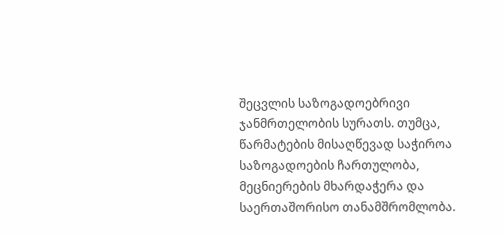შეცვლის საზოგადოებრივი ჯანმრთელობის სურათს. თუმცა, წარმატების მისაღწევად საჭიროა საზოგადოების ჩართულობა, მეცნიერების მხარდაჭერა და საერთაშორისო თანამშრომლობა.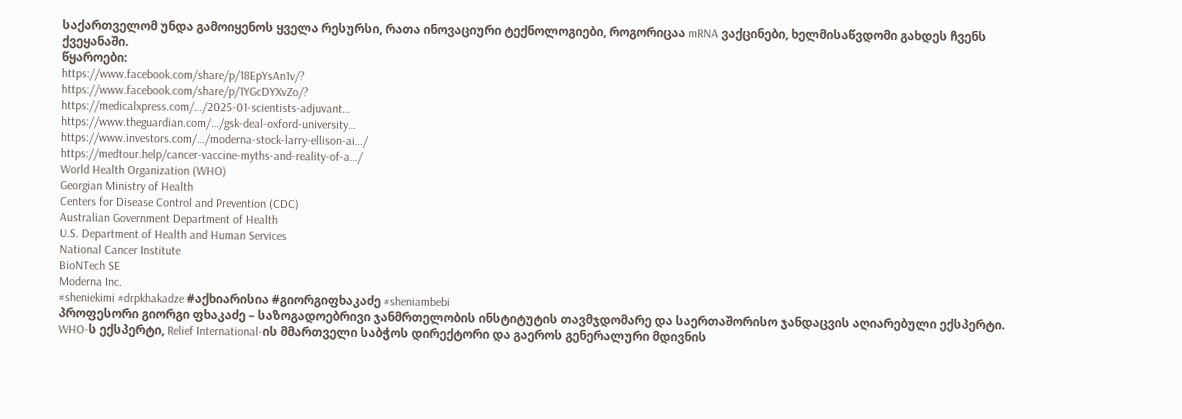საქართველომ უნდა გამოიყენოს ყველა რესურსი, რათა ინოვაციური ტექნოლოგიები, როგორიცაა mRNA ვაქცინები, ხელმისაწვდომი გახდეს ჩვენს ქვეყანაში.
წყაროები:
https://www.facebook.com/share/p/18EpYsAn1v/?
https://www.facebook.com/share/p/1YGcDYXvZo/?
https://medicalxpress.com/…/2025-01-scientists-adjuvant…
https://www.theguardian.com/…/gsk-deal-oxford-university…
https://www.investors.com/…/moderna-stock-larry-ellison-ai…/
https://medtour.help/cancer-vaccine-myths-and-reality-of-a…/
World Health Organization (WHO)
Georgian Ministry of Health
Centers for Disease Control and Prevention (CDC)
Australian Government Department of Health
U.S. Department of Health and Human Services
National Cancer Institute
BioNTech SE
Moderna Inc.
#sheniekimi #drpkhakadze #აქხიარისია #გიორგიფხაკაძე #sheniambebi
პროფესორი გიორგი ფხაკაძე – საზოგადოებრივი ჯანმრთელობის ინსტიტუტის თავმჯდომარე და საერთაშორისო ჯანდაცვის აღიარებული ექსპერტი. WHO-ს ექსპერტი, Relief International-ის მმართველი საბჭოს დირექტორი და გაეროს გენერალური მდივნის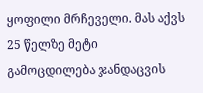ყოფილი მრჩეველი. მას აქვს 25 წელზე მეტი გამოცდილება ჯანდაცვის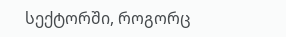სექტორში, როგორც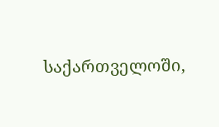საქართველოში,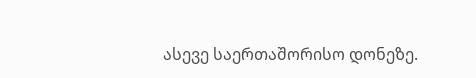ასევე საერთაშორისო დონეზე.